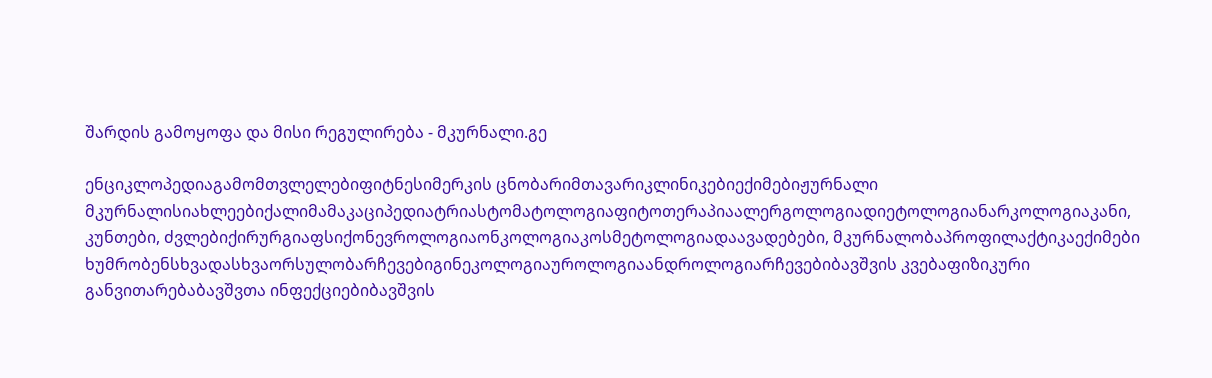შარდის გამოყოფა და მისი რეგულირება - მკურნალი.გე

ენციკლოპედიაგამომთვლელებიფიტნესიმერკის ცნობარიმთავარიკლინიკებიექიმებიჟურნალი მკურნალისიახლეებიქალიმამაკაციპედიატრიასტომატოლოგიაფიტოთერაპიაალერგოლოგიადიეტოლოგიანარკოლოგიაკანი, კუნთები, ძვლებიქირურგიაფსიქონევროლოგიაონკოლოგიაკოსმეტოლოგიადაავადებები, მკურნალობაპროფილაქტიკაექიმები ხუმრობენსხვადასხვაორსულობარჩევებიგინეკოლოგიაუროლოგიაანდროლოგიარჩევებიბავშვის კვებაფიზიკური განვითარებაბავშვთა ინფექციებიბავშვის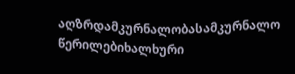აღზრდამკურნალობასამკურნალო წერილებიხალხური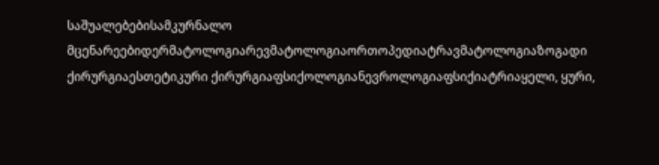საშუალებებისამკურნალო მცენარეებიდერმატოლოგიარევმატოლოგიაორთოპედიატრავმატოლოგიაზოგადი ქირურგიაესთეტიკური ქირურგიაფსიქოლოგიანევროლოგიაფსიქიატრიაყელი, ყური,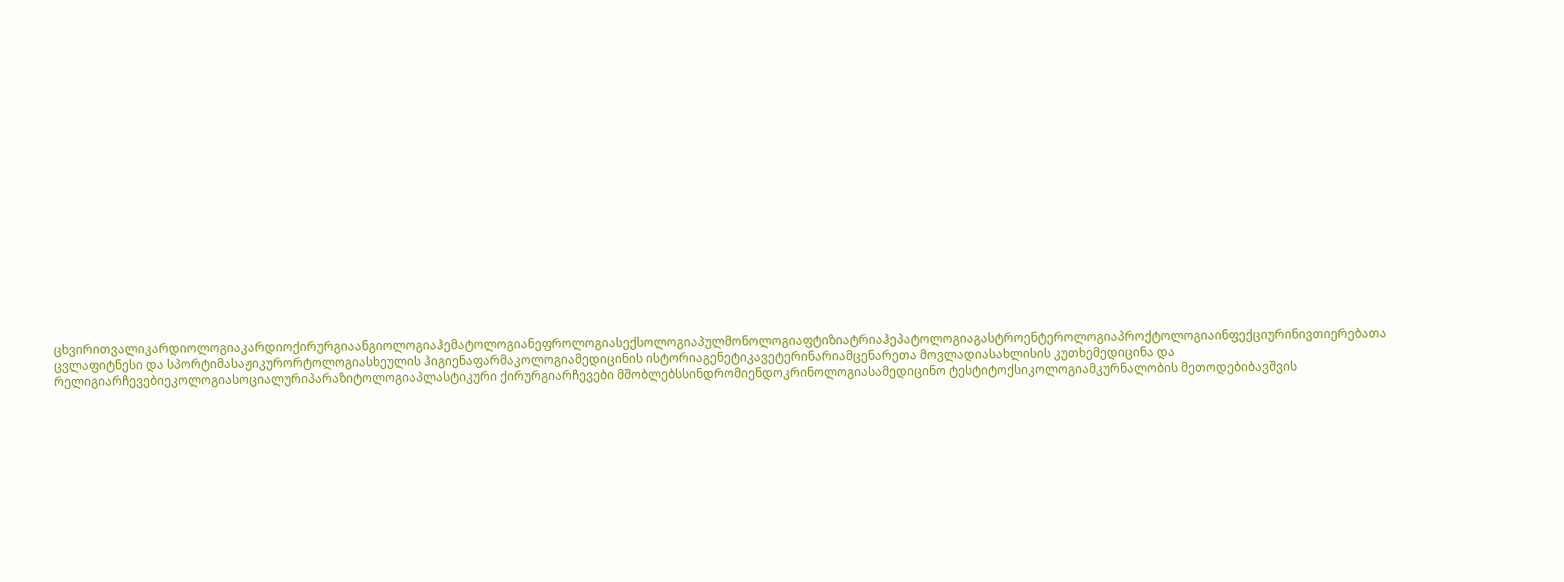ცხვირითვალიკარდიოლოგიაკარდიოქირურგიაანგიოლოგიაჰემატოლოგიანეფროლოგიასექსოლოგიაპულმონოლოგიაფტიზიატრიაჰეპატოლოგიაგასტროენტეროლოგიაპროქტოლოგიაინფექციურინივთიერებათა ცვლაფიტნესი და სპორტიმასაჟიკურორტოლოგიასხეულის ჰიგიენაფარმაკოლოგიამედიცინის ისტორიაგენეტიკავეტერინარიამცენარეთა მოვლადიასახლისის კუთხემედიცინა და რელიგიარჩევებიეკოლოგიასოციალურიპარაზიტოლოგიაპლასტიკური ქირურგიარჩევები მშობლებსსინდრომიენდოკრინოლოგიასამედიცინო ტესტიტოქსიკოლოგიამკურნალობის მეთოდებიბავშვის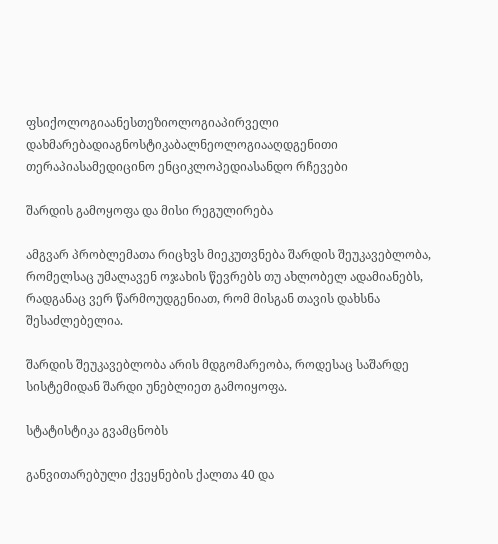ფსიქოლოგიაანესთეზიოლოგიაპირველი დახმარებადიაგნოსტიკაბალნეოლოგიააღდგენითი თერაპიასამედიცინო ენციკლოპედიასანდო რჩევები

შარდის გამოყოფა და მისი რეგულირება

ამგვარ პრობლემათა რიცხვს მიეკუთვნება შარდის შეუკავებლობა, რომელსაც უმალავენ ოჯახის წევრებს თუ ახლობელ ადამიანებს, რადგანაც ვერ წარმოუდგენიათ, რომ მისგან თავის დახსნა შესაძლებელია.

შარდის შეუკავებლობა არის მდგომარეობა, როდესაც საშარდე სისტემიდან შარდი უნებლიეთ გამოიყოფა.

სტატისტიკა გვამცნობს

განვითარებული ქვეყნების ქალთა 40 და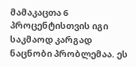მამაკაცთა 6 პროცენტისთვის იგი საკმაოდ კარგად ნაცნობი პრობლემაა. ეს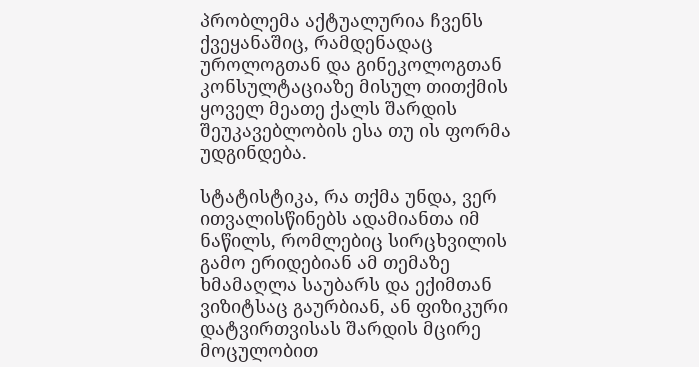პრობლემა აქტუალურია ჩვენს ქვეყანაშიც, რამდენადაც უროლოგთან და გინეკოლოგთან კონსულტაციაზე მისულ თითქმის ყოველ მეათე ქალს შარდის შეუკავებლობის ესა თუ ის ფორმა უდგინდება.

სტატისტიკა, რა თქმა უნდა, ვერ ითვალისწინებს ადამიანთა იმ ნაწილს, რომლებიც სირცხვილის გამო ერიდებიან ამ თემაზე ხმამაღლა საუბარს და ექიმთან ვიზიტსაც გაურბიან, ან ფიზიკური დატვირთვისას შარდის მცირე მოცულობით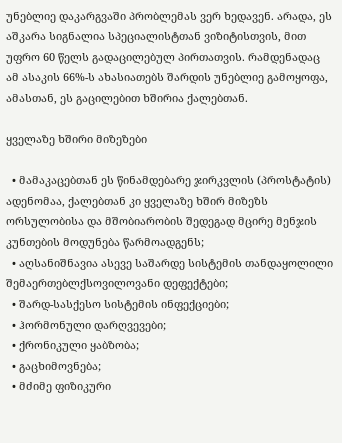უნებლიე დაკარგვაში პრობლემას ვერ ხედავენ. არადა, ეს აშკარა სიგნალია სპეციალისტთან ვიზიტისთვის, მით უფრო 60 წელს გადაცილებულ პირთათვის. რამდენადაც ამ ასაკის 66%-ს ახასიათებს შარდის უნებლიე გამოყოფა, ამასთან, ეს გაცილებით ხშირია ქალებთან.

ყველაზე ხშირი მიზეზები

  • მამაკაცებთან ეს წინამდებარე ჯირკვლის (პროსტატის) ადენომაა, ქალებთან კი ყველაზე ხშირ მიზეზს ორსულობისა და მშობიარობის შედეგად მცირე მენჯის კუნთების მოდუნება წარმოადგენს;
  • აღსანიშნავია ასევე საშარდე სისტემის თანდაყოლილი შემაერთებლქსოვილოვანი დეფექტები;
  • შარდ-სასქესო სისტემის ინფექციები;
  • ჰორმონული დარღვევები;
  • ქრონიკული ყაბზობა;
  • გაცხიმოვნება;
  • მძიმე ფიზიკური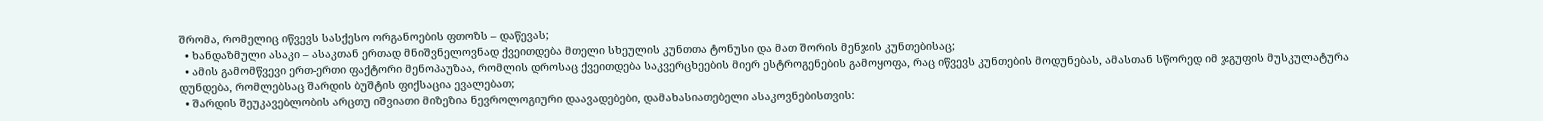შრომა, რომელიც იწვევს სასქესო ორგანოების ფთოზს – დაწევას;
  • ხანდაზმული ასაკი – ასაკთან ერთად მნიშვნელოვნად ქვეითდება მთელი სხეულის კუნთთა ტონუსი და მათ შორის მენჯის კუნთებისაც;
  • ამის გამომწვევი ერთ-ერთი ფაქტორი მენოპაუზაა, რომლის დროსაც ქვეითდება საკვერცხეების მიერ ესტროგენების გამოყოფა, რაც იწვევს კუნთების მოდუნებას, ამასთან სწორედ იმ ჯგუფის მუსკულატურა დუნდება, რომლებსაც შარდის ბუშტის ფიქსაცია ევალებათ;
  • შარდის შეუკავებლობის არცთუ იშვიათი მიზეზია ნევროლოგიური დაავადებები, დამახასიათებელი ასაკოვნებისთვის: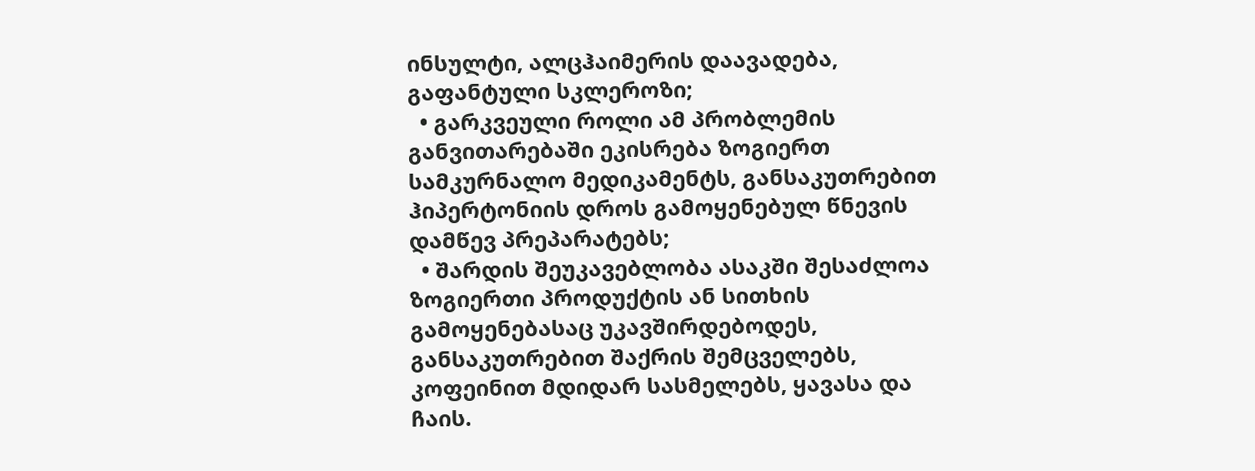ინსულტი, ალცჰაიმერის დაავადება, გაფანტული სკლეროზი;
  • გარკვეული როლი ამ პრობლემის განვითარებაში ეკისრება ზოგიერთ სამკურნალო მედიკამენტს, განსაკუთრებით ჰიპერტონიის დროს გამოყენებულ წნევის დამწევ პრეპარატებს;
  • შარდის შეუკავებლობა ასაკში შესაძლოა ზოგიერთი პროდუქტის ან სითხის გამოყენებასაც უკავშირდებოდეს, განსაკუთრებით შაქრის შემცველებს, კოფეინით მდიდარ სასმელებს, ყავასა და ჩაის.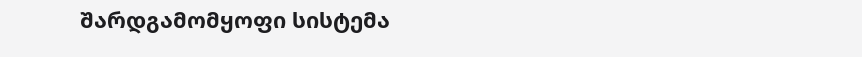შარდგამომყოფი სისტემა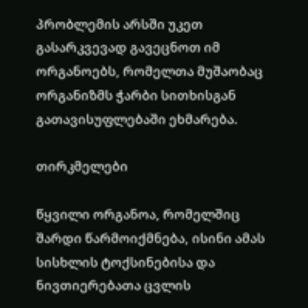პრობლემის არსში უკეთ გასარკვევად გავეცნოთ იმ ორგანოებს, რომელთა მუშაობაც ორგანიზმს ჭარბი სითხისგან გათავისუფლებაში ეხმარება.

თირკმელები

წყვილი ორგანოა, რომელშიც შარდი წარმოიქმნება, ისინი ამას სისხლის ტოქსინებისა და ნივთიერებათა ცვლის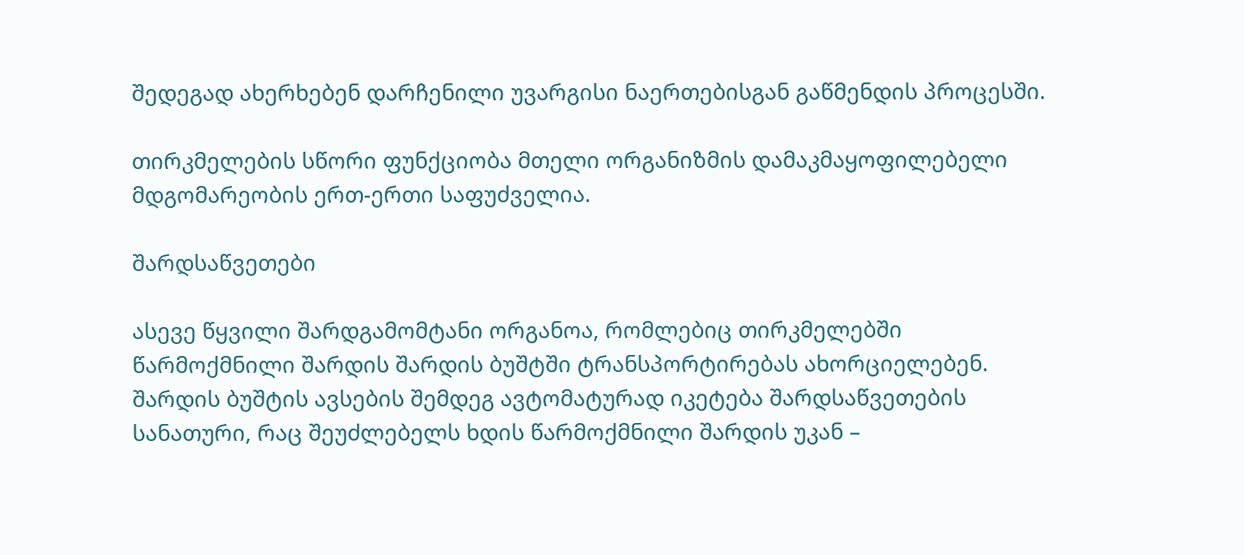შედეგად ახერხებენ დარჩენილი უვარგისი ნაერთებისგან გაწმენდის პროცესში.

თირკმელების სწორი ფუნქციობა მთელი ორგანიზმის დამაკმაყოფილებელი მდგომარეობის ერთ-ერთი საფუძველია.

შარდსაწვეთები

ასევე წყვილი შარდგამომტანი ორგანოა, რომლებიც თირკმელებში წარმოქმნილი შარდის შარდის ბუშტში ტრანსპორტირებას ახორციელებენ. შარდის ბუშტის ავსების შემდეგ ავტომატურად იკეტება შარდსაწვეთების სანათური, რაც შეუძლებელს ხდის წარმოქმნილი შარდის უკან –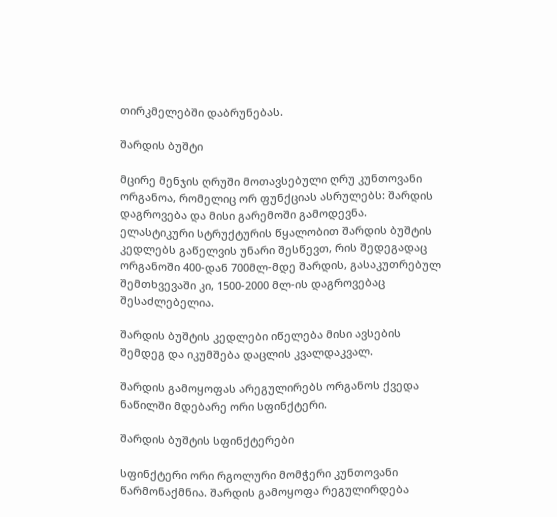თირკმელებში დაბრუნებას.

შარდის ბუშტი

მცირე მენჯის ღრუში მოთავსებული ღრუ კუნთოვანი ორგანოა, რომელიც ორ ფუნქციას ასრულებს: შარდის დაგროვება და მისი გარემოში გამოდევნა. ელასტიკური სტრუქტურის წყალობით შარდის ბუშტის კედლებს გაწელვის უნარი შესწევთ, რის შედეგადაც ორგანოში 400-დან 700მლ-მდე შარდის, გასაკუთრებულ შემთხვევაში კი, 1500-2000 მლ-ის დაგროვებაც შესაძლებელია.

შარდის ბუშტის კედლები იწელება მისი ავსების შემდეგ და იკუმშება დაცლის კვალდაკვალ.

შარდის გამოყოფას არეგულირებს ორგანოს ქვედა ნაწილში მდებარე ორი სფინქტერი.

შარდის ბუშტის სფინქტერები

სფინქტერი ორი რგოლური მომჭერი კუნთოვანი წარმონაქმნია. შარდის გამოყოფა რეგულირდება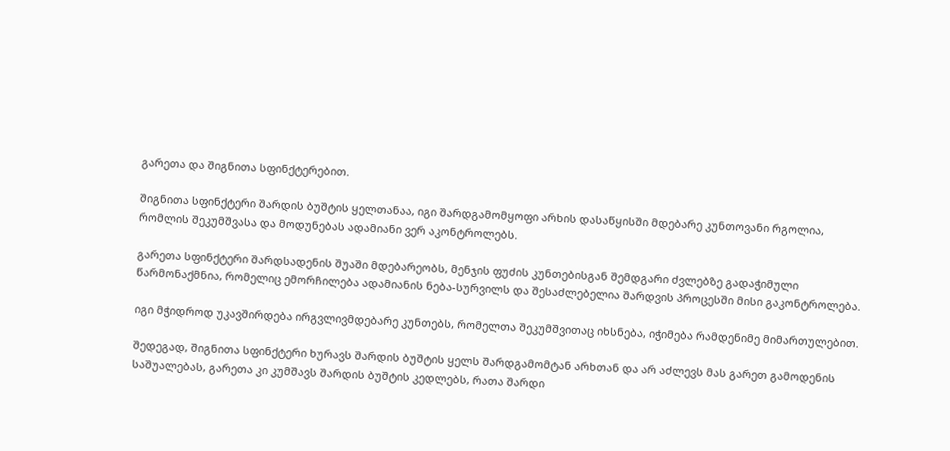გარეთა და შიგნითა სფინქტერებით.

შიგნითა სფინქტერი შარდის ბუშტის ყელთანაა, იგი შარდგამომყოფი არხის დასაწყისში მდებარე კუნთოვანი რგოლია, რომლის შეკუმშვასა და მოდუნებას ადამიანი ვერ აკონტროლებს.

გარეთა სფინქტერი შარდსადენის შუაში მდებარეობს, მენჯის ფუძის კუნთებისგან შემდგარი ძვლებზე გადაჭიმული წარმონაქმნია, რომელიც ემორჩილება ადამიანის ნება-სურვილს და შესაძლებელია შარდვის პროცესში მისი გაკონტროლება.

იგი მჭიდროდ უკავშირდება ირგვლივმდებარე კუნთებს, რომელთა შეკუმშვითაც იხსნება, იჭიმება რამდენიმე მიმართულებით.

შედეგად, შიგნითა სფინქტერი ხურავს შარდის ბუშტის ყელს შარდგამომტან არხთან და არ აძლევს მას გარეთ გამოდენის საშუალებას, გარეთა კი კუმშავს შარდის ბუშტის კედლებს, რათა შარდი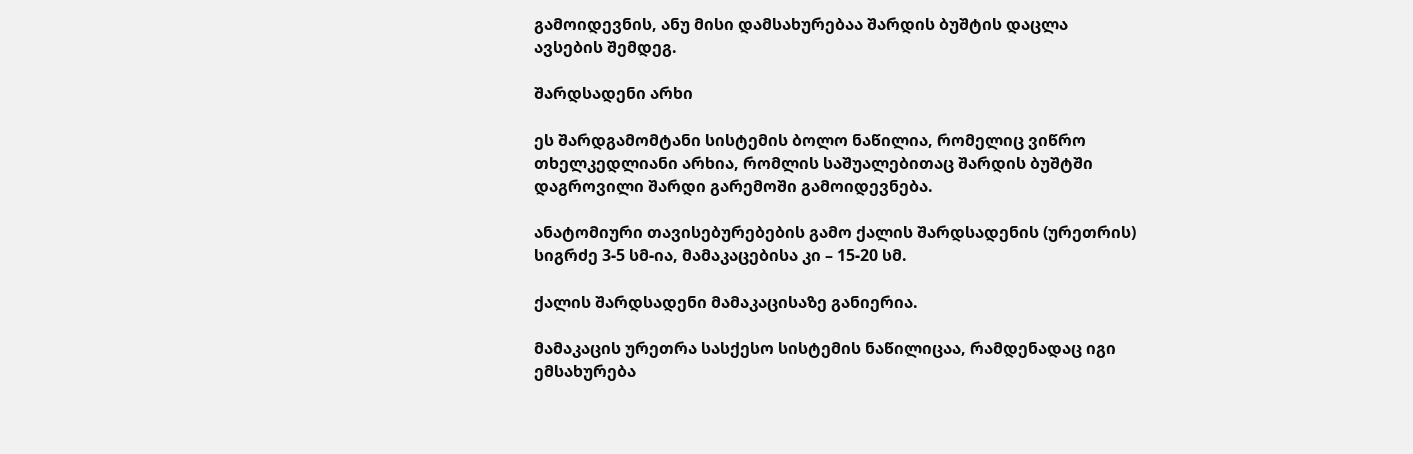გამოიდევნის, ანუ მისი დამსახურებაა შარდის ბუშტის დაცლა ავსების შემდეგ.

შარდსადენი არხი

ეს შარდგამომტანი სისტემის ბოლო ნაწილია, რომელიც ვიწრო თხელკედლიანი არხია, რომლის საშუალებითაც შარდის ბუშტში დაგროვილი შარდი გარემოში გამოიდევნება.

ანატომიური თავისებურებების გამო ქალის შარდსადენის (ურეთრის) სიგრძე 3-5 სმ-ია, მამაკაცებისა კი – 15-20 სმ.

ქალის შარდსადენი მამაკაცისაზე განიერია.

მამაკაცის ურეთრა სასქესო სისტემის ნაწილიცაა, რამდენადაც იგი ემსახურება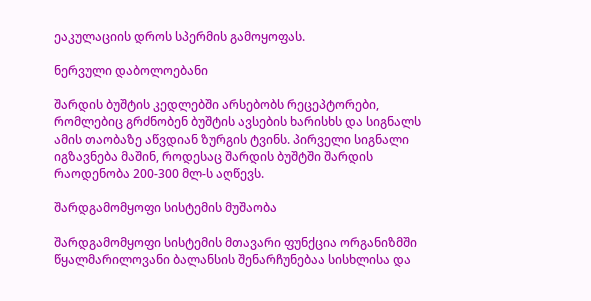ეაკულაციის დროს სპერმის გამოყოფას.

ნერვული დაბოლოებანი

შარდის ბუშტის კედლებში არსებობს რეცეპტორები, რომლებიც გრძნობენ ბუშტის ავსების ხარისხს და სიგნალს ამის თაობაზე აწვდიან ზურგის ტვინს. პირველი სიგნალი იგზავნება მაშინ, როდესაც შარდის ბუშტში შარდის რაოდენობა 200-300 მლ-ს აღწევს.

შარდგამომყოფი სისტემის მუშაობა

შარდგამომყოფი სისტემის მთავარი ფუნქცია ორგანიზმში წყალმარილოვანი ბალანსის შენარჩუნებაა სისხლისა და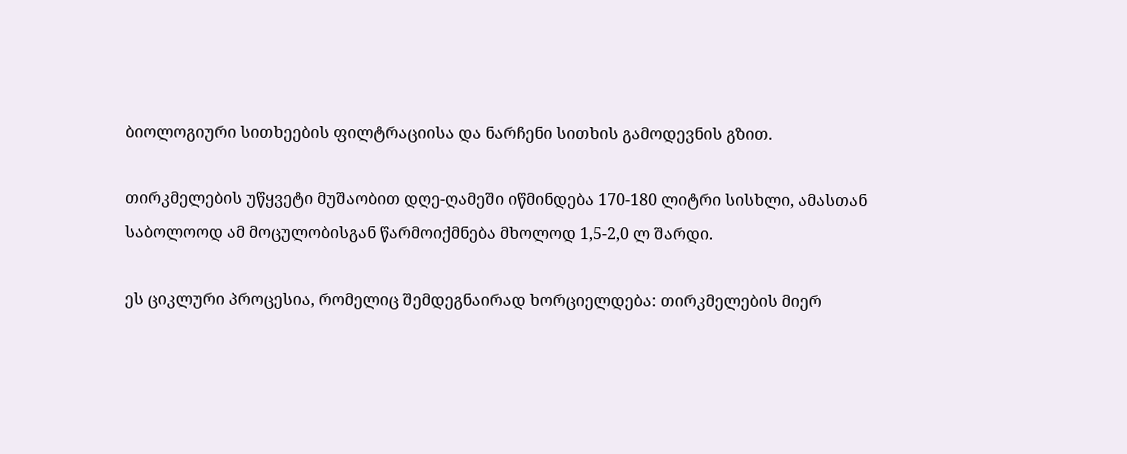ბიოლოგიური სითხეების ფილტრაციისა და ნარჩენი სითხის გამოდევნის გზით.

თირკმელების უწყვეტი მუშაობით დღე-ღამეში იწმინდება 170-180 ლიტრი სისხლი, ამასთან საბოლოოდ ამ მოცულობისგან წარმოიქმნება მხოლოდ 1,5-2,0 ლ შარდი.

ეს ციკლური პროცესია, რომელიც შემდეგნაირად ხორციელდება: თირკმელების მიერ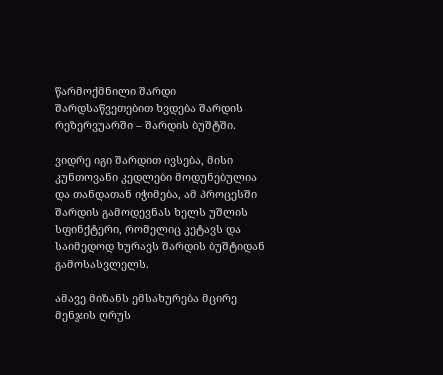წარმოქმნილი შარდი შარდსაწვეთებით ხვდება შარდის რეზერვუარში – შარდის ბუშტში.

ვიდრე იგი შარდით ივსება, მისი კუნთოვანი კედლები მოდუნებულია და თანდათან იჭიმება, ამ პროცესში შარდის გამოდევნას ხელს უშლის სფინქტერი, რომელიც კეტავს და საიმედოდ ხურავს შარდის ბუშტიდან გამოსასვლელს.

ამავე მიზანს ემსახურება მცირე მენჯის ღრუს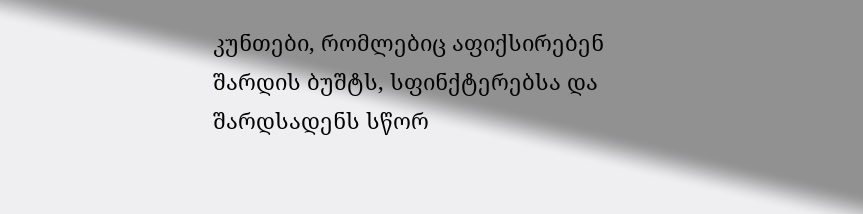კუნთები, რომლებიც აფიქსირებენ შარდის ბუშტს, სფინქტერებსა და შარდსადენს სწორ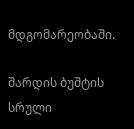მდგომარეობაში.

შარდის ბუშტის სრული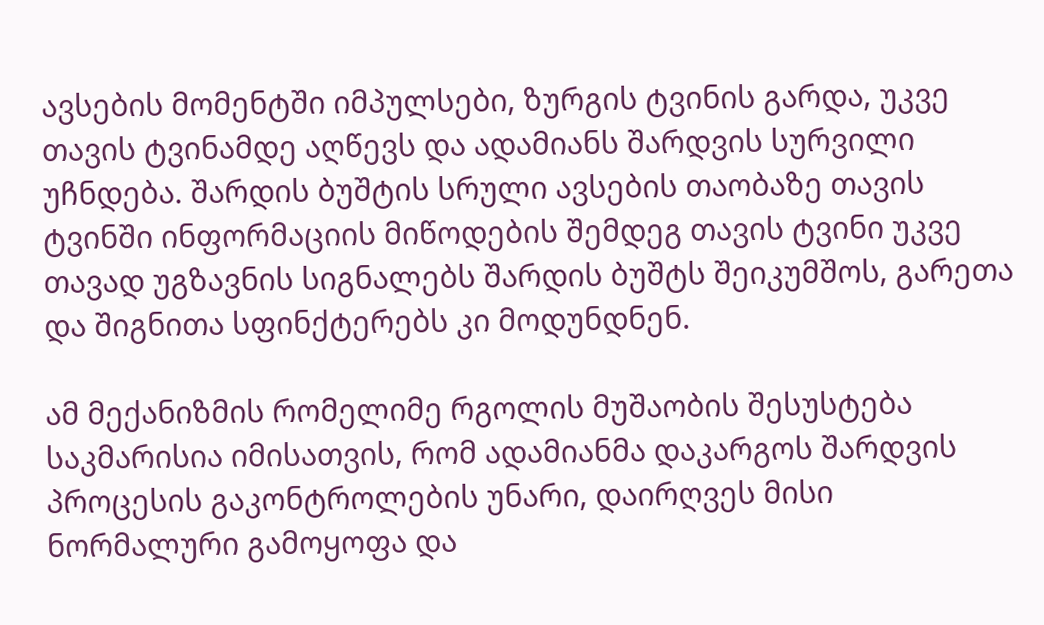ავსების მომენტში იმპულსები, ზურგის ტვინის გარდა, უკვე თავის ტვინამდე აღწევს და ადამიანს შარდვის სურვილი უჩნდება. შარდის ბუშტის სრული ავსების თაობაზე თავის ტვინში ინფორმაციის მიწოდების შემდეგ თავის ტვინი უკვე თავად უგზავნის სიგნალებს შარდის ბუშტს შეიკუმშოს, გარეთა და შიგნითა სფინქტერებს კი მოდუნდნენ.

ამ მექანიზმის რომელიმე რგოლის მუშაობის შესუსტება საკმარისია იმისათვის, რომ ადამიანმა დაკარგოს შარდვის პროცესის გაკონტროლების უნარი, დაირღვეს მისი ნორმალური გამოყოფა და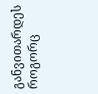განვითარდეს როგორც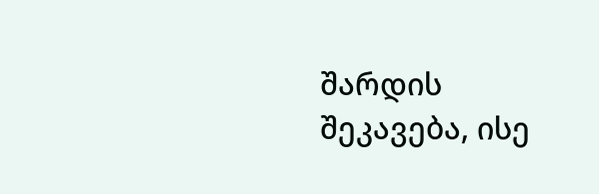შარდის შეკავება, ისე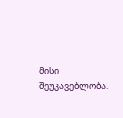მისი შეუკავებლობა.